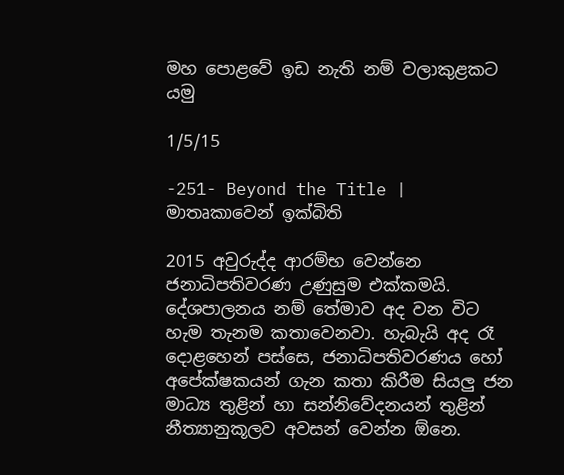මහ පොළවේ ඉඩ නැති නම් වලාකුළකට යමු

1/5/15

-251- Beyond the Title | මාතෘකාවෙන් ඉක්බිති

2015 අවුරුද්ද ආරම්භ වෙන්නෙ ජනාධිපතිවරණ උණුසුම එක්කමයි. දේශපාලනය නම් තේමාව අද වන විට හැම තැනම කතාවෙනවා. හැබැයි අද රෑ දොළහෙන් පස්සෙ, ජනාධිපතිවරණය හෝ අපේක්ෂකයන් ගැන කතා කිරීම සියලු ජන මාධ්‍ය තුළින් හා සන්නිවේදනයන් තුළින් නීත්‍යානුකූලව අවසන් වෙන්න ඕනෙ.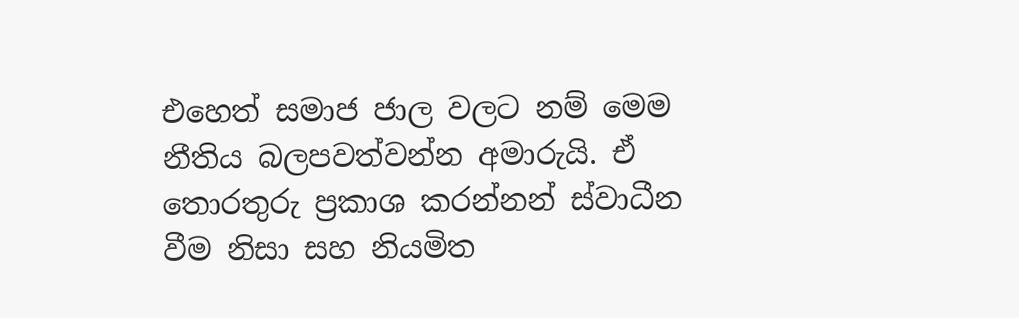එහෙත් සමාජ ජාල වලට නම් මෙම නීතිය බලපවත්වන්න අමාරුයි. ඒ තොරතුරු ප්‍රකාශ කරන්නන් ස්වාධීන වීම නිසා සහ නියමිත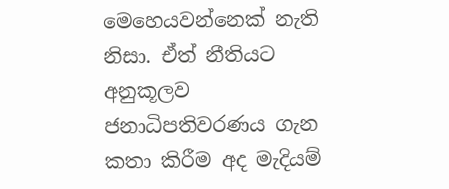මෙහෙයවන්නෙක් නැති නිසා. ඒත් නීතියට අනුකූලව ජනාධිපතිවරණය ගැන කතා කිරීම අද මැදියම්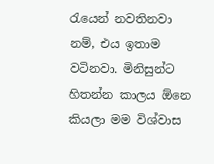රැයෙන් නවතිනවා නම්, එය ඉතාම වටිනවා. මිනිසුන්ට හිතන්න කාලය ඕනෙ කියලා මම විශ්වාස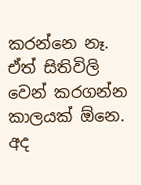කරන්නෙ නෑ. ඒත් සිතිවිලි වෙන් කරගන්න කාලයක් ඕනෙ. අද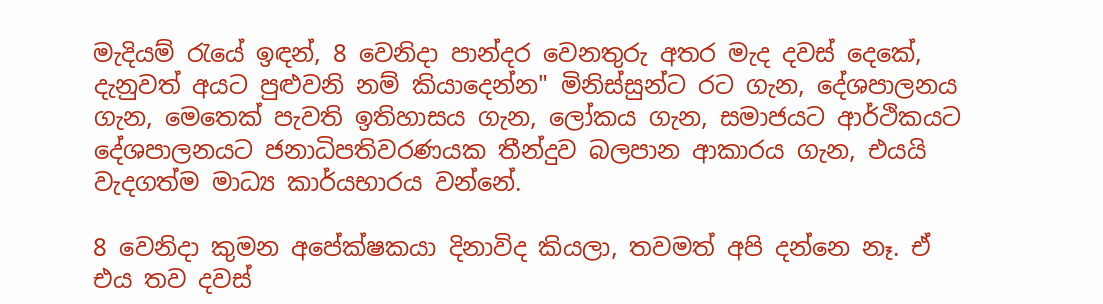මැදියම් රැයේ ඉඳන්, 8 වෙනිදා පාන්දර වෙනතුරු අතර මැද දවස් දෙකේ, දැනුවත් අයට පුළුවනි නම් කියාදෙන්න" මිනිස්සුන්ට රට ගැන, දේශපාලනය ගැන, මෙතෙක් පැවති ඉතිහාසය ගැන, ලෝකය ගැන, සමාජයට ආර්ථිකයට දේශපාලනයට ජනාධිපතිවරණයක තීන්දුව බලපාන ආකාරය ගැන, එයයි වැදගත්ම මාධ්‍ය කාර්යභාරය වන්නේ.

8 වෙනිදා කුමන අපේක්ෂකයා දිනාවිද කියලා, තවමත් අපි දන්නෙ නෑ. ඒ එය තව දවස්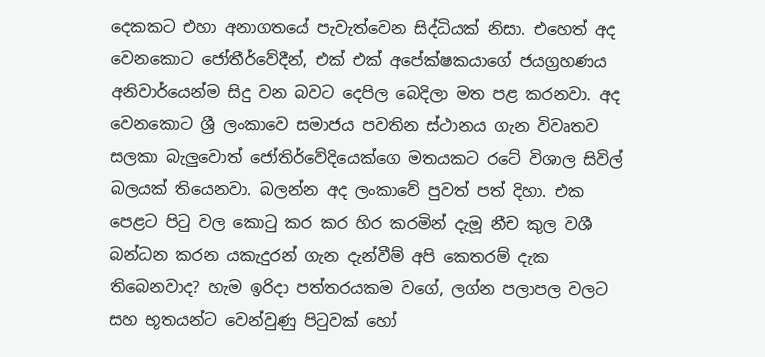දෙකකට එහා අනාගතයේ පැවැත්වෙන සිද්ධියක් නිසා. එහෙත් අද වෙනකොට ජෝතීර්වේදීන්, එක් එක් අපේක්ෂකයාගේ ජයග්‍රහණය අනිවාර්යෙන්ම සිදු වන බවට දෙපිල බෙදිලා මත පළ කරනවා. අද වෙනකොට ශ්‍රී ලංකාවෙ සමාජය පවතින ස්ථානය ගැන විවෘතව සලකා බැලුවොත් ජෝතිර්වේදියෙක්ගෙ මතයකට රටේ විශාල සිවිල් බලයක් තියෙනවා. බලන්න අද ලංකාවේ පුවත් පත් දිහා. එක පෙළට පිටු වල කොටු කර කර හිර කරමින් දැමූ නීච කුල වශී බන්ධන කරන යකැදුරන් ගැන දැන්වීම් අපි කෙතරම් දැක තිබෙනවාද? හැම ඉරිදා පත්තරයකම වගේ, ලග්න පලාපල වලට සහ භූතයන්ට වෙන්වුණු පිටුවක් හෝ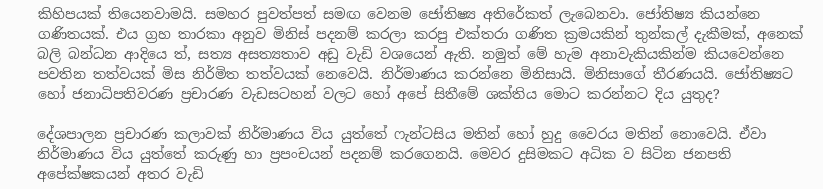කිහිපයක් තියෙනවාමයි. සමහර පුවත්පත් සමඟ වෙනම ජෝතිෂ්‍ය අතිරේකත් ලැබෙනවා. ජෝතිෂ්‍ය කියන්නෙ ගණිතයක්. එය ග්‍රහ තාරකා අනුව මිනිස් පදනම් කරලා කරපු එක්තරා ගණිත ක්‍රමයකින් තුන්කල් දැකීමක්, අනෙක් බලි බන්ධන ආදියෙ ත්, සත්‍ය අසත්‍යතාව අඩු වැඩි වශයෙන් ඇති. නමුත් මේ හැම අනාවැකියකින්ම කියවෙන්නෙ පවතින තත්වයක් මිස නිර්මිත තත්වයක් නෙවෙයි. නිර්මාණය කරන්නෙ මිනිසායි. මිනිසාගේ තීරණයයි. ජෝතිෂ්‍යට හෝ ජනාධිපතිවරණ ප්‍රචාරණ වැඩසටහන් වලට හෝ අපේ සිතීමේ ශක්තිය මොට කරන්නට දිය යුතුද?

දේශපාලන ප්‍රචාරණ කලාවක් නිර්මාණය විය යුත්තේ ෆැන්ටසිය මතින් හෝ හුදු වෛරය මතින් නොවෙයි. ඒවා නිර්මාණය විය යුත්තේ කරුණු හා ප්‍රපංචයන් පදනම් කරගෙනයි. මෙවර දුසිමකට අධික ව සිටින ජනපති අපේක්ෂකයන් අතර වැඩි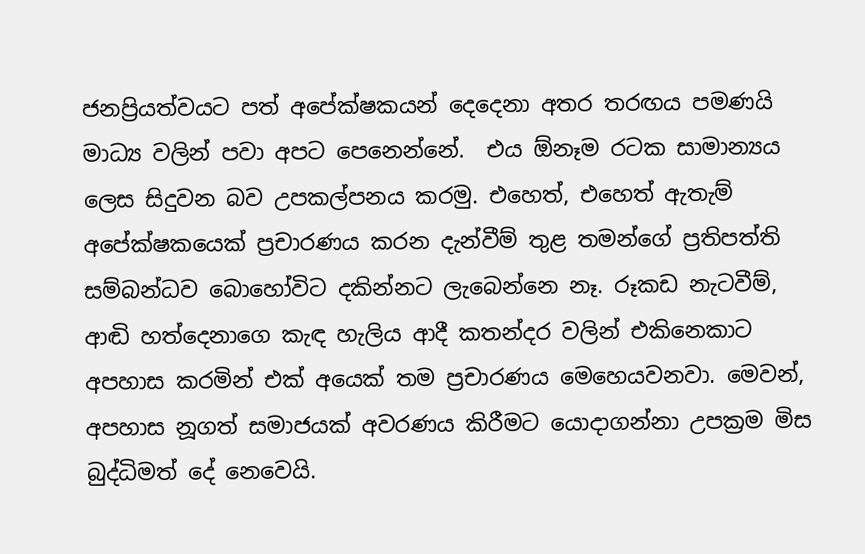ජනප්‍රියත්වයට පත් අපේක්ෂකයන් දෙදෙනා අතර තරඟය පමණයි මාධ්‍ය වලින් පවා අපට පෙනෙන්නේ.  එය ඕනෑම රටක සාමාන්‍යය ලෙස සිදුවන බව උපකල්පනය කරමු. එහෙත්, එහෙත් ඇතැම් අපේක්ෂකයෙක් ප්‍රචාරණය කරන දැන්වීම් තුළ තමන්ගේ ප්‍රතිපත්ති සම්බන්ධව බොහෝවිට දකින්නට ලැබෙන්නෙ නෑ. රූකඩ නැටවීම්, ආඬි හත්දෙනාගෙ කැඳ හැලිය ආදී කතන්දර වලින් එකිනෙකාට අපහාස කරමින් එක් අයෙක් තම ප්‍රචාරණය මෙහෙයවනවා. මෙවන්, අපහාස නූගත් සමාජයක් අවරණය කිරීමට යොදාගන්නා උපක්‍රම මිස බුද්ධිමත් දේ නෙවෙයි.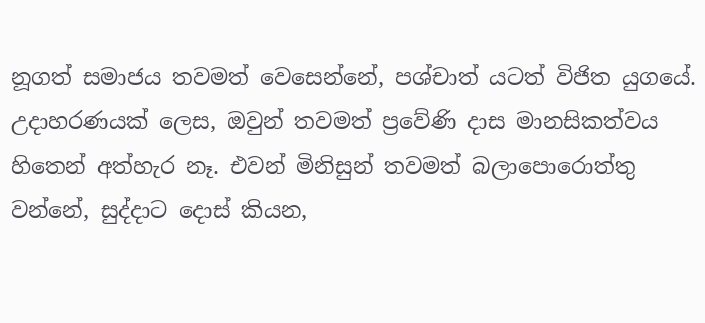නූගත් සමාජය තවමත් වෙසෙන්නේ, පශ්චාත් යටත් විජිත යුගයේ. උදාහරණයක් ලෙස, ඔවුන් තවමත් ප්‍රවේණි දාස මානසිකත්වය හිතෙන් අත්හැර නෑ. එවන් මිනිසුන් තවමත් බලාපොරොත්තු වන්නේ, සුද්දාට දොස් කියන,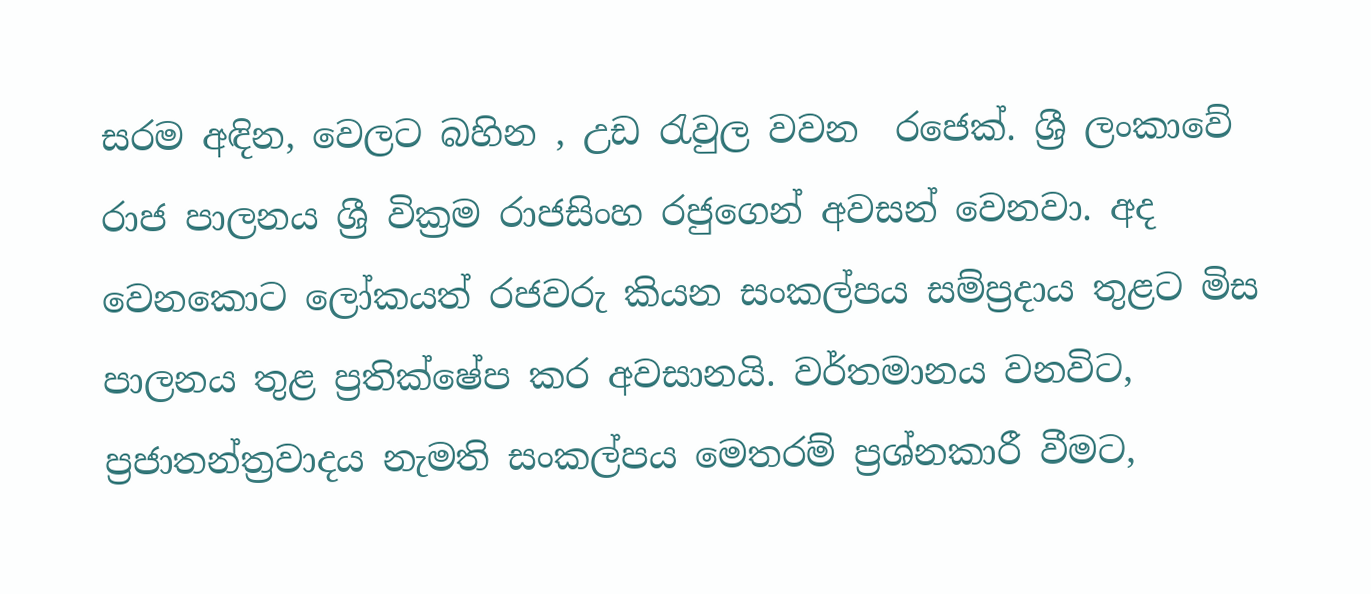සරම අඳින, වෙලට බහින , උඩ රැවුල වවන  රජෙක්. ශ්‍රී ලංකාවේ රාජ පාලනය ශ්‍රී වික්‍රම රාජසිංහ රජුගෙන් අවසන් වෙනවා. අද වෙනකොට ලෝකයත් රජවරු කියන සංකල්පය සම්ප්‍රදාය තුළට මිස පාලනය තුළ ප්‍රතික්ෂේප කර අවසානයි. වර්තමානය වනවිට, ප්‍රජාතන්ත්‍රවාදය නැමති සංකල්පය මෙතරම් ප්‍රශ්නකාරී වීමට,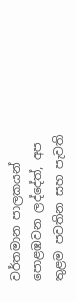වර්තමාන පාලකයන් පොළඹවන ලද්දේත්, අප තුළම පවතින සහ පැවති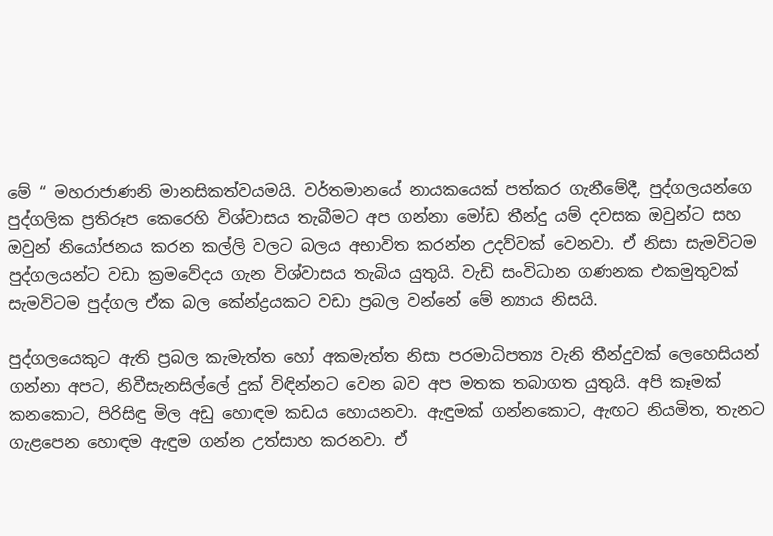මේ “ මහරාජාණනි මානසිකත්වයමයි. වර්තමානයේ නායකයෙක් පත්කර ගැනීමේදී, පුද්ගලයන්ගෙ පුද්ගලික ප්‍රතිරූප කෙරෙහි විශ්වාසය තැබීමට අප ගන්නා මෝඩ තීන්දු යම් දවසක ඔවුන්ට සහ ඔවුන් නියෝජනය කරන කල්ලි වලට බලය අභාවිත කරන්න උදව්වක් වෙනවා. ඒ නිසා සැමවිටම පුද්ගලයන්ට වඩා ක්‍රමවේදය ගැන විශ්වාසය තැබිය යුතුයි. වැඩි සංවිධාන ගණනක එකමුතුවක් සැමවිටම පුද්ගල ඒක බල කේන්ද්‍රයකට වඩා ප්‍රබල වන්නේ මේ න්‍යාය නිසයි.

පුද්ගලයෙකුට ඇති ප්‍රබල කැමැත්ත හෝ අකමැත්ත නිසා පරමාධිපත්‍ය වැනි තීන්දුවක් ලෙහෙසියන් ගන්නා අපට, නිවීසැනසිල්ලේ දුක් විඳින්නට වෙන බව අප මතක තබාගත යුතුයි. අපි කෑමක් කනකොට, පිරිසිඳු මිල අඩු හොඳම කඩය හොයනවා. ඇඳුමක් ගන්නකොට, ඇඟට නියමිත, තැනට ගැළපෙන හොඳම ඇඳුම ගන්න උත්සාහ කරනවා. ඒ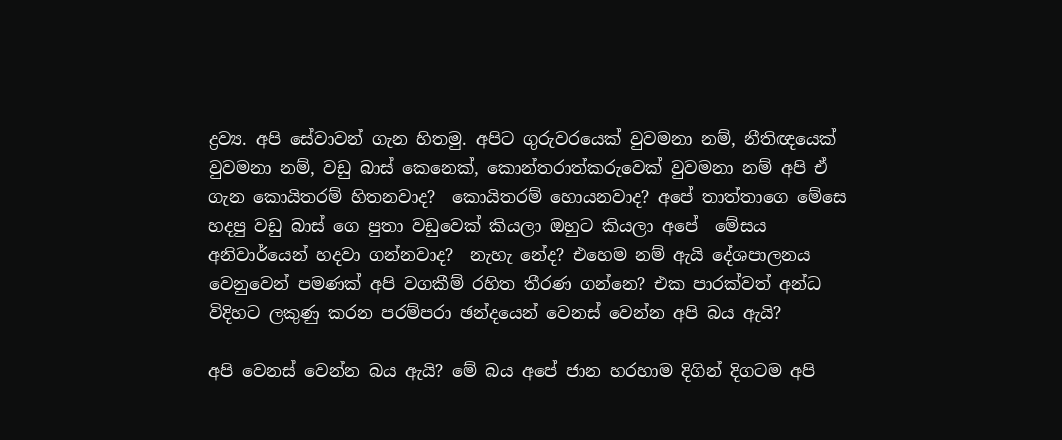ද්‍රව්‍ය. අපි සේවාවන් ගැන හිතමු. අපිට ගුරුවරයෙක් වුවමනා නම්, නීතිඥයෙක් වුවමනා නම්, වඩු බාස් කෙනෙක්, කොන්තරාත්කරුවෙක් වුවමනා නම් අපි ඒ ගැන කොයිතරම් හිතනවාද?  කොයිතරම් හොයනවාද? අපේ තාත්තාගෙ මේසෙ හදපු වඩු බාස් ගෙ පුතා වඩුවෙක් කියලා ඔහුට කියලා අපේ  මේසය අනිවාර්යෙන් හදවා ගන්නවාද?  නැහැ නේද? එහෙම නම් ඇයි දේශපාලනය වෙනුවෙන් පමණක් අපි වගකීම් රහිත තීරණ ගන්නෙ? එක පාරක්වත් අන්ධ විදිහට ලකුණු කරන පරම්පරා ඡන්දයෙන් වෙනස් වෙන්න අපි බය ඇයි?

අපි වෙනස් වෙන්න බය ඇයි? මේ බය අපේ ජාන හරහාම දිගින් දිගටම අපි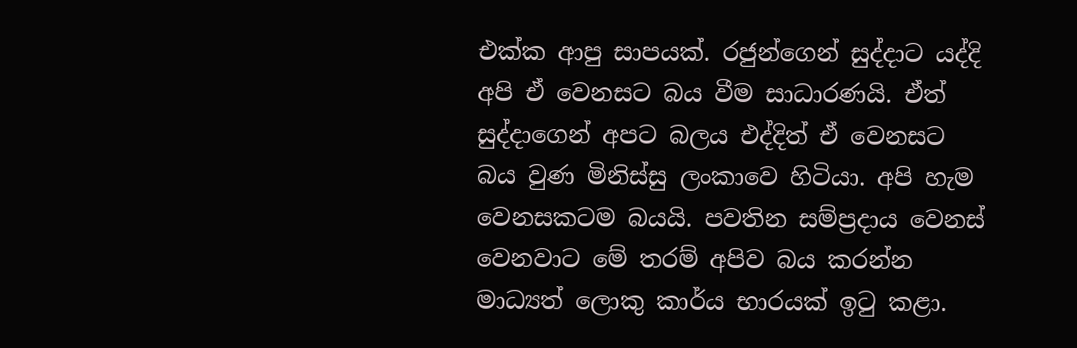එක්ක ආපු සාපයක්. රජුන්ගෙන් සුද්දාට යද්දි අපි ඒ වෙනසට බය වීම සාධාරණයි. ඒත් සුද්දාගෙන් අපට බලය එද්දිත් ඒ වෙනසට බය වුණ මිනිස්සු ලංකාවෙ හිටියා. අපි හැම වෙනසකටම බයයි. පවතින සම්ප්‍රදාය වෙනස් වෙනවාට මේ තරම් අපිව බය කරන්න මාධ්‍යත් ලොකු කාර්ය භාරයක් ඉටු කළා.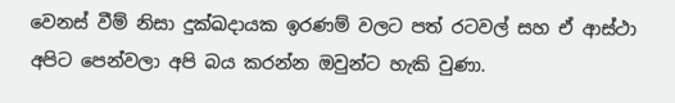වෙනස් වීම් නිසා දුක්ඛදායක ඉරණම් වලට පත් රටවල් සහ ඒ ආස්ථා අපිට පෙන්වලා අපි බය කරන්න ඔවුන්ට හැකි වුණා.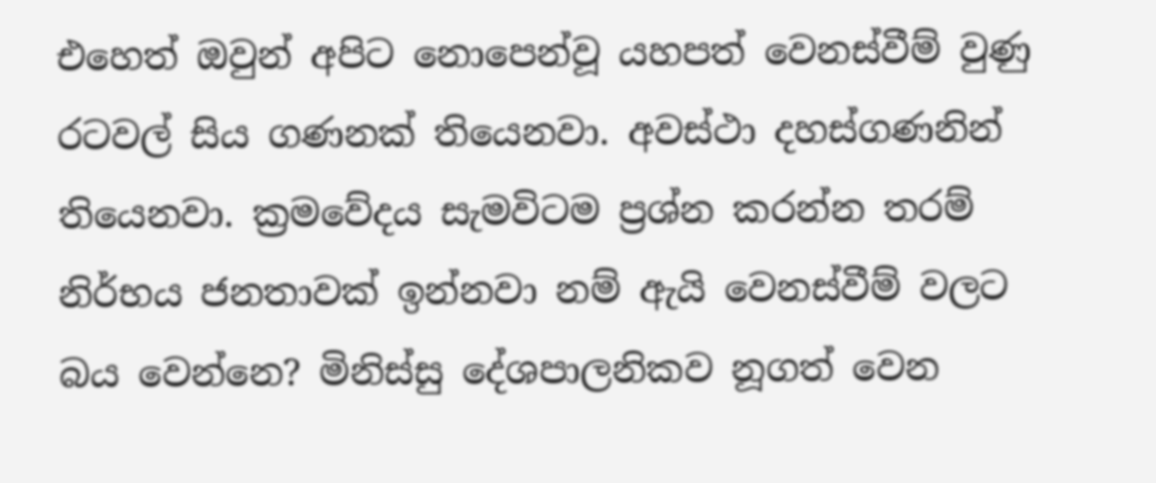එහෙත් ඔවුන් අපිට නොපෙන්වූ යහපත් වෙනස්වීම් වුණු රටවල් සිය ගණනක් තියෙනවා. අවස්ථා දහස්ගණනින් තියෙනවා. ක්‍රමවේදය සැමවිටම ප්‍රශ්න කරන්න තරම් නිර්භය ජනතාවක් ඉන්නවා නම් ඇයි වෙනස්වීම් වලට බය වෙන්නෙ? මිනිස්සු දේශපාලනිකව නූගත් වෙන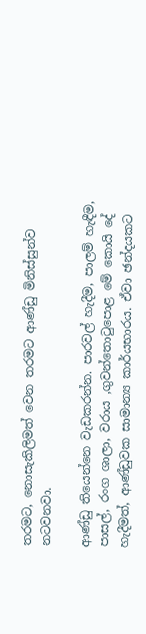තරමට, නොසැකිලිමත් වෙන තරමට ආණ්ඩු මිනිස්සුන්ව නටවනවා.

ආණ්ඩු තියෙන්නෙ වැඩකරන්න. පාරවල් හැදීම, පාලම් හැඳීම, පාසල්, රංග ශාලා, වරාය ,ගුවන්තොටුපොළ මේ කොයි දේ හැදීමත්, ආණ්ඩුවක සාමාන්‍ය කාර්යභාරය. ඒවා ඡන්දයකට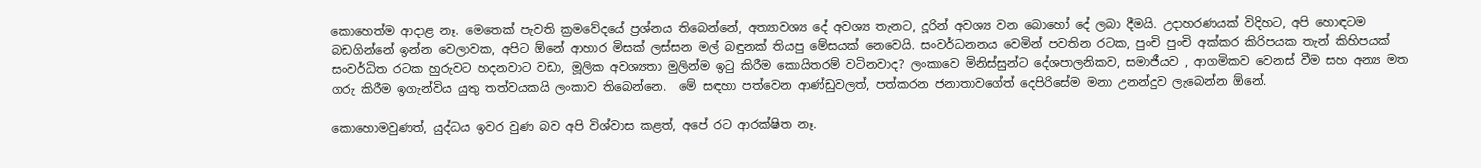කොහෙත්ම ආදාළ නෑ. මෙතෙක් පැවති ක්‍රමවේදයේ ප්‍රශ්නය තිබෙන්නේ, අත්‍යාවශ්‍ය දේ අවශ්‍ය තැනට, දූරින් අවශ්‍ය වන බොහෝ දේ ලබා දීමයි. උදාහරණයක් විදිහට, අපි හොඳටම බඩගින්නේ ඉන්න වෙලාවක, අපිට ඕනේ ආහාර මිසක් ලස්සන මල් බඳුනක් තියපු මේසයක් නෙවෙයි. සංවර්ධනනය වෙමින් පවතින රටක, පුංචි පුංචි අක්කර කිරිපයක තැන් කිහිපයක් සංවර්ධිත රටක හුරුවට හදනවාට වඩා, මූලික අවශ්‍යතා මුලින්ම ඉටු කිරීම කොයිතරම් වටිනවාද? ලංකාවෙ මිනිස්සුන්ට දේශපාලනිකව, සමාජීයව , ආගමිකව වෙනස් වීම සහ අන්‍ය මත ගරු කිරීම ඉගැන්විය යුතු තත්වයකයි ලංකාව තිබෙන්නෙ.  මේ සඳහා පත්වෙන ආණ්ඩුවලත්, පත්කරන ජනාතාවගේත් දෙපිරිසේම මනා උනන්දුව ලැබෙන්න ඕනේ.

කොහොමවුණත්, යුද්ධය ඉවර වුණ බව අපි විශ්වාස කළත්, අපේ රට ආරක්ෂිත නෑ.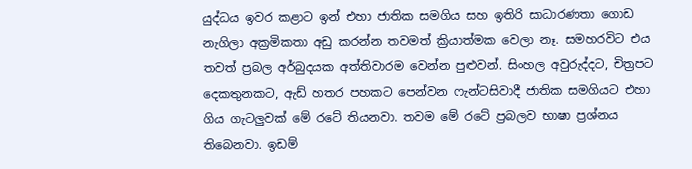යුද්ධය ඉවර කළාට ඉන් එහා ජාතික සමගිය සහ ඉතිරි සාධාරණතා ගොඩ නැගිලා අක්‍රමිකතා අඩු කරන්න තවමත් ක්‍රියාත්මක වෙලා නෑ. සමහරවිට එය තවත් ප්‍රබල අර්බුදයක අත්තිවාරම වෙන්න පුළුවන්. සිංහල අවුරුද්දට, චිත්‍රපට දෙකතුනකට, ඇඩ් හතර පහකට පෙන්වන ෆැන්ටසිවාදී ජාතික සමගියට එහා ගිය ගැටලුවක් මේ රටේ තියනවා. තවම මේ රටේ ප්‍රබලව භාෂා ප්‍රශ්නය තිබෙනවා. ඉඩම්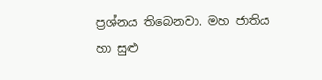ප්‍රශ්නය තිබෙනවා. මහ ජාතිය හා සුළු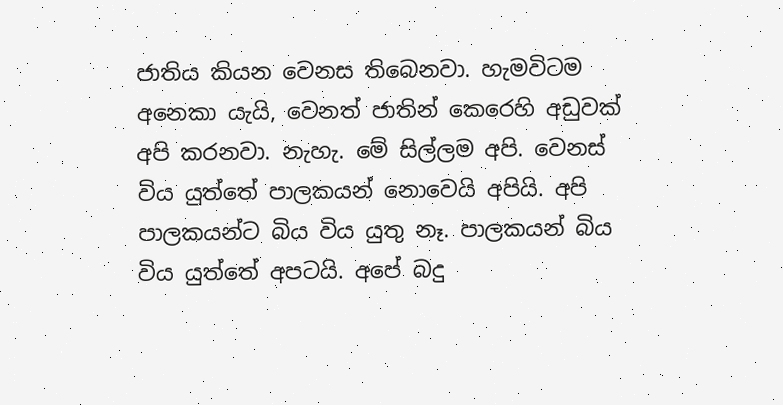ජාතිය කියන වෙනස තිබෙනවා. හැමවිටම අනෙකා යැයි, වෙනත් ජාතින් කෙරෙහි අඩුවක් අපි කරනවා. නැහැ. මේ සිල්ලම අපි. වෙනස් විය යුත්තේ පාලකයන් නොවෙයි අපියි. අපි පාලකයන්ට බිය විය යුතු නෑ. පාලකයන් බිය විය යුත්තේ අපටයි. අපේ බදු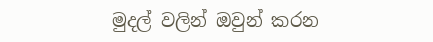මුදල් වලින් ඔවුන් කරන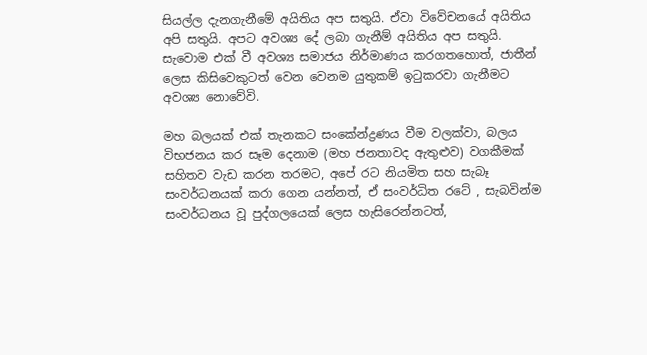සියල්ල දැනගැනීමේ අයිතිය අප සතුයි. ඒවා විවේචනයේ අයිතිය අපි සතුයි. අපට අවශ්‍ය දේ ලබා ගැනීම් අයිතිය අප සතුයි. සැවොම එක් වී අවශ්‍ය සමාජය නිර්මාණය කරගතහොත්, ජාතීන් ලෙස කිසිවෙකුටත් වෙන වෙනම යුතුකම් ඉටුකරවා ගැනීමට අවශ්‍ය නොවේවි.

මහ බලයක් එක් තැනකට සංකේන්ද්‍රණය වීම වලක්වා, බලය විභජනය කර සෑම දෙනාම (මහ ජනතාවද ඇතුළුව) වගකීමක් සහිතව වැඩ කරන තරමට, අපේ රට නියමිත සහ සැබෑ සංවර්ධනයක් කරා ගෙන යන්නත්, ඒ සංවර්ධිත රටේ , සැබවින්ම සංවර්ධනය වූ පුද්ගලයෙක් ලෙස හැසිරෙන්නටත්,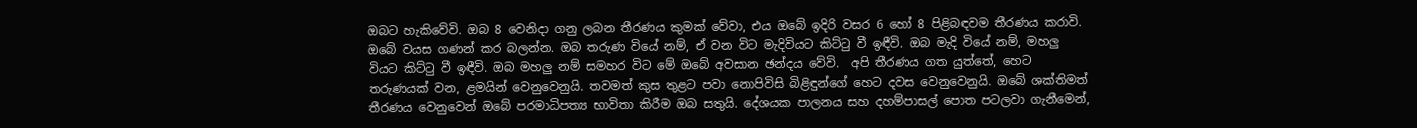ඔබට හැකිවේවි. ඔබ 8 වෙනිදා ගනු ලබන තීරණය කුමක් වේවා, එය ඔබේ ඉදිරි වසර 6 හෝ 8 පිළිබඳවම තීරණය කරාවි. ඔබේ වයස ගණන් කර බලන්න. ඔබ තරුණ වියේ නම්, ඒ වන විට මැදිවියට කිට්ටු වී ඉඳීවි. ඔබ මැදි වියේ නම්, මහලු වියට කිට්ටු වී ඉඳීවි. ඔබ මහලු නම් සමහර විට මේ ඔබේ අවසාන ඡන්දය වේවි.  අපි තීරණය ගත යුත්තේ, හෙට තරුණයක් වන, ළමයින් වෙනුවෙනුයි. තවමත් කුස තුළට පවා නොපිවිසි බිළිඳුන්ගේ හෙට දවස වෙනුවෙනුයි. ඔබේ ශක්තිමත් තීරණය වෙනුවෙන් ඔබේ පරමාධිපත්‍ය භාවිතා කිරීම ඔබ සතුයි. දේශයක පාලනය සහ දහම්පාසල් පොත පටලවා ගැනීමෙන්,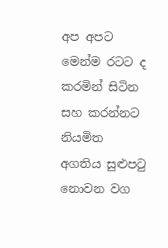අප අපට මෙන්ම රටට ද කරමින් සිටින සහ කරන්නට නියමිත අගතිය සුළුපටු නොවන වග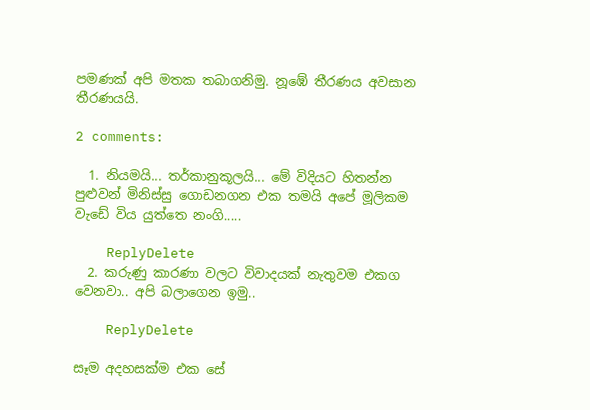පමණක් අපි මතක තබාගනිමු. නූඹේ තීරණය අවසාන තීරණයයි.

2 comments:

  1. නියමයි... තර්කානුකූලයි... මේ විදියට හිතන්න පුළුවන් මිනිස්සු ගොඩනගන එක තමයි අපේ මූලිකම වැඩේ විය යුත්තෙ නංගි.....

    ReplyDelete
  2. කරුණු කාරණා වලට විවාදයක් නැතුවම එකග වෙනවා.. අපි බලාගෙන ඉමු..

    ReplyDelete

සෑම අදහසක්ම එක සේ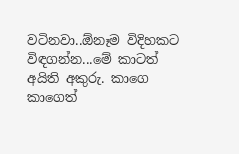වටිනවා..ඕනෑම විදිහකට විඳගන්න...මේ කාටත් අයිති අකුරු. කාගෙ කාගෙත්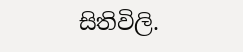සිතිවිලි.